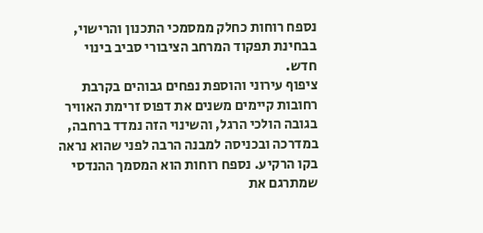נספח רוחות כחלק ממסמכי התכנון והרישוי, בבחינת תפקוד המרחב הציבורי סביב בינוי חדש.
ציפוף עירוני והוספת נפחים גבוהים בקרבת רחובות קיימים משנים את דפוס זרימת האוויר בגובה הולכי הרגל, והשינוי הזה נמדד ברחבה, במדרכה ובכניסה למבנה הרבה לפני שהוא נראה בקו הרקיע. נספח רוחות הוא המסמך ההנדסי שמתרגם את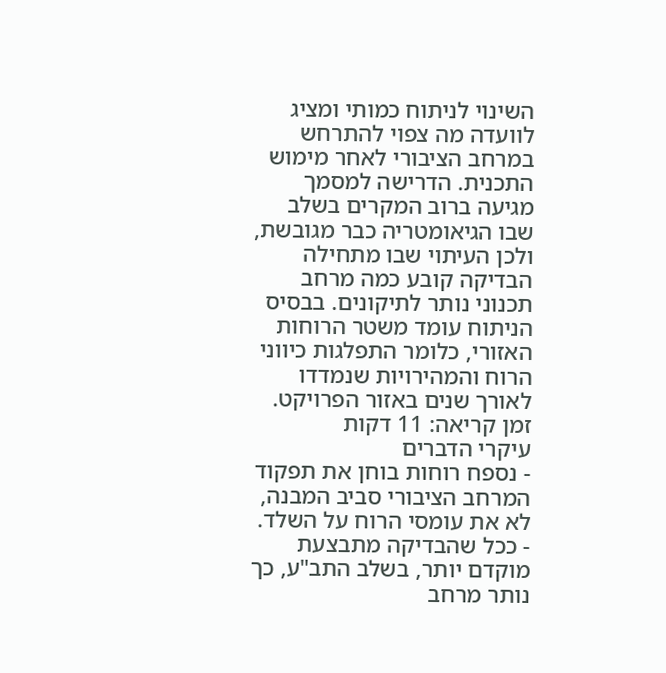השינוי לניתוח כמותי ומציג לוועדה מה צפוי להתרחש במרחב הציבורי לאחר מימוש התכנית. הדרישה למסמך מגיעה ברוב המקרים בשלב שבו הגיאומטריה כבר מגובשת, ולכן העיתוי שבו מתחילה הבדיקה קובע כמה מרחב תכנוני נותר לתיקונים. בבסיס הניתוח עומד משטר הרוחות האזורי, כלומר התפלגות כיווני הרוח והמהירויות שנמדדו לאורך שנים באזור הפרויקט.
זמן קריאה: 11 דקות
עיקרי הדברים
- נספח רוחות בוחן את תפקוד המרחב הציבורי סביב המבנה, לא את עומסי הרוח על השלד.
- ככל שהבדיקה מתבצעת מוקדם יותר, בשלב התב"ע, כך נותר מרחב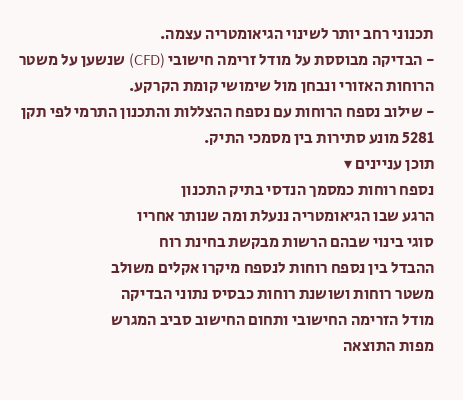תכנוני רחב יותר לשינוי הגיאומטריה עצמה.
- הבדיקה מבוססת על מודל זרימה חישובי (CFD) שנשען על משטר הרוחות האזורי ונבחן מול שימושי קומת הקרקע.
- שילוב נספח הרוחות עם נספח ההצללות והתכנון התרמי לפי תקן 5281 מונע סתירות בין מסמכי התיק.
תוכן עניינים ▾
נספח רוחות כמסמך הנדסי בתיק התכנון
הרגע שבו הגיאומטריה ננעלת ומה שנותר אחריו
סוגי בינוי שבהם הרשות מבקשת בחינת רוח
ההבדל בין נספח רוחות לנספח מיקרו אקלים משולב
משטר רוחות ושושנת רוחות כבסיס נתוני הבדיקה
מודל הזרימה החישובי ותחום החישוב סביב המגרש
מפות התוצאה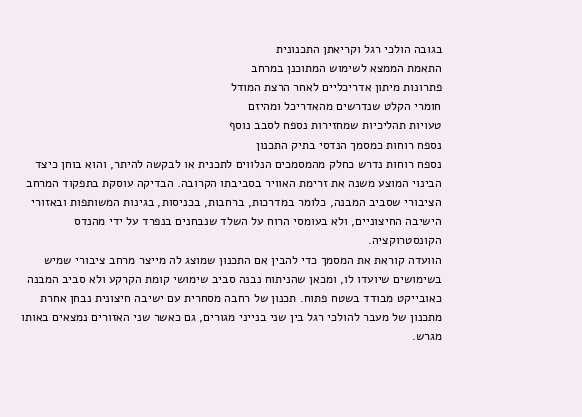בגובה הולכי רגל וקריאתן התכנונית
התאמת הממצא לשימוש המתוכנן במרחב
פתרונות מיתון אדריכליים לאחר הרצת המודל
חומרי הקלט שנדרשים מהאדריכל ומהיזם
טעויות תהליכיות שמחזירות נספח לסבב נוסף
נספח רוחות כמסמך הנדסי בתיק התכנון
נספח רוחות נדרש כחלק מהמסמכים הנלווים לתכנית או לבקשה להיתר, והוא בוחן כיצד הבינוי המוצע משנה את זרימת האוויר בסביבתו הקרובה. הבדיקה עוסקת בתפקוד המרחב הציבורי שסביב המבנה, כלומר במדרכות, ברחבות, בכניסות, בגינות המשותפות ובאזורי הישיבה החיצוניים, ולא בעומסי הרוח על השלד שנבחנים בנפרד על ידי מהנדס הקונסטרוקציה.
הוועדה קוראת את המסמך כדי להבין אם התכנון שמוצג לה מייצר מרחב ציבורי שמיש בשימושים שיועדו לו, ומכאן שהניתוח נבנה סביב שימושי קומת הקרקע ולא סביב המבנה כאובייקט מבודד בשטח פתוח. תכנון של רחבה מסחרית עם ישיבה חיצונית נבחן אחרת מתכנון של מעבר להולכי רגל בין שני בנייני מגורים, גם כאשר שני האזורים נמצאים באותו מגרש.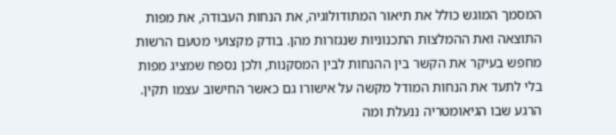המסמך המוגש כולל את תיאור המתודולוגיה, את הנחות העבודה, את מפות התוצאה ואת ההמלצות התכנוניות שנגזרות מהן. בודק מקצועי מטעם הרשות מחפש בעיקר את הקשר בין ההנחות לבין המסקנות, ולכן נספח שמציג מפות בלי לתעד את הנחות המודל מקשה על אישורו גם כאשר החישוב עצמו תקין.
הרגע שבו הגיאומטריה ננעלת ומה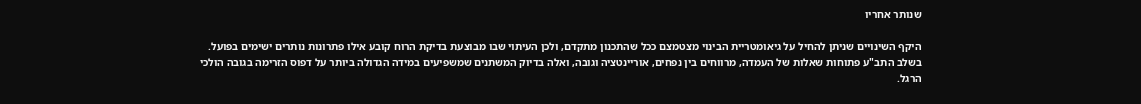שנותר אחריו

היקף השינויים שניתן להחיל על גיאומטריית הבינוי מצטמצם ככל שהתכנון מתקדם, ולכן העיתוי שבו מבוצעת בדיקת הרוח קובע אילו פתרונות נותרים ישימים בפועל. בשלב התב"ע פתוחות שאלות של העמדה, מרווחים בין נפחים, אוריינטציה וגובה, ואלה בדיוק המשתנים שמשפיעים במידה הגדולה ביותר על דפוס הזרימה בגובה הולכי הרגל.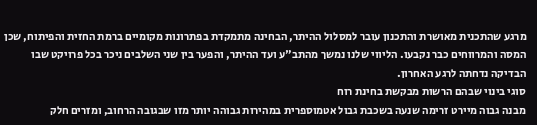מרגע שהתכנית מאושרת והתכנון עובר למסלול ההיתר, הבחינה מתמקדת בפתרונות מקומיים ברמת החזית והפיתוח, שכן המסה והמרווחים כבר נקבעו. הליווי שלנו נמשך מהתב"ע ועד ההיתר, והפער בין שני השלבים ניכר בכל פרויקט שבו הבדיקה נדחתה לרגע האחרון.
סוגי בינוי שבהם הרשות מבקשת בחינת רוח
מבנה גבוה מיירט זרימה שנעה בשכבת גבול אטמוספרית במהירות גבוהה יותר מזו שבגובה הרחוב, ומזרים חלק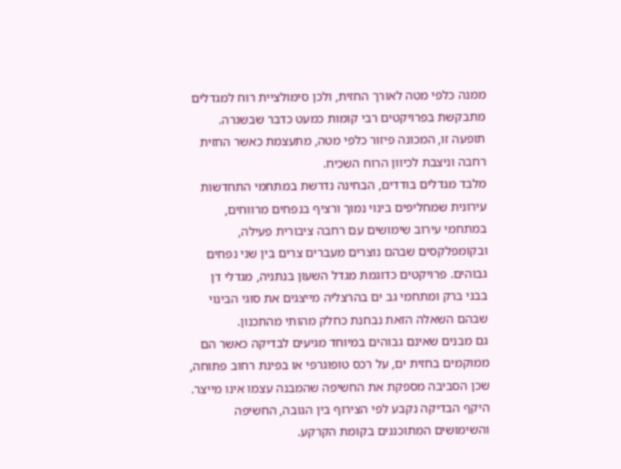ממנה כלפי מטה לאורך החזית, ולכן סימולציית רוח למגדלים מתבקשת בפרויקטים רבי קומות כמעט כדבר שבשגרה. תופעה זו, המכונה פיזור כלפי מטה, מתעצמת כאשר החזית רחבה וניצבת לכיוון הרוח השכיח.
מלבד מגדלים בודדים, הבחינה נדרשת במתחמי התחדשות עירונית שמחליפים בינוי נמוך ורציף בנפחים מרווחים, במתחמי עירוב שימושים עם רחבה ציבורית פעילה, ובקומפלקסים שבהם נוצרים מעברים צרים בין שני נפחים גבוהים. פרויקטים כדוגמת מגדל השעון בנתניה, מגדלי דן בבני ברק ומתחמי גב ים בהרצליה מייצגים את סוגי הבינוי שבהם השאלה הזאת נבחנת כחלק מהותי מהתכנון.
גם מבנים שאינם גבוהים במיוחד מגיעים לבדיקה כאשר הם ממוקמים בחזית ים, על רכס טופוגרפי או בפינת רחוב פתוחה, שכן הסביבה מספקת את החשיפה שהמבנה עצמו אינו מייצר. היקף הבדיקה נקבע לפי הצירוף בין הגובה, החשיפה והשימושים המתוכננים בקומת הקרקע.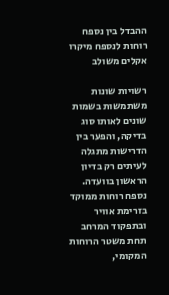ההבדל בין נספח רוחות לנספח מיקרו אקלים משולב

רשויות שונות משתמשות בשמות שונים לאותו סוג בדיקה, והפער בין הדרישות מתגלה לעיתים רק בדיון הראשון בוועדה. נספח רוחות ממוקד בזרימת אוויר ובתפקוד המרחב תחת משטר הרוחות המקומי,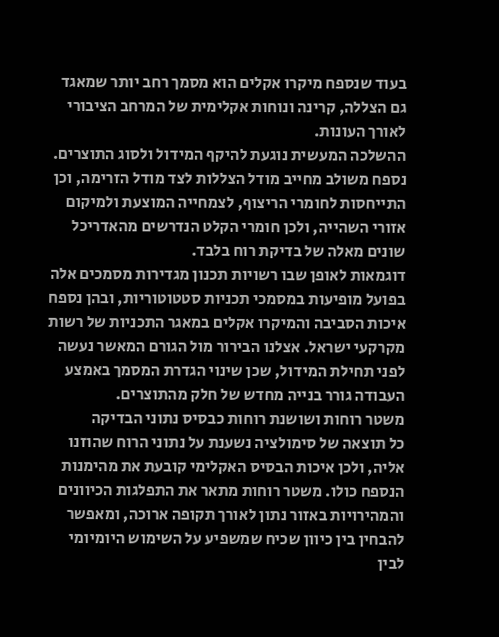בעוד שנספח מיקרו אקלים הוא מסמך רחב יותר שמאגד גם הצללה, קרינה ונוחות אקלימית של המרחב הציבורי לאורך העונות.
ההשלכה המעשית נוגעת להיקף המידול ולסוג התוצרים. נספח משולב מחייב מודל הצללות לצד מודל הזרימה, וכן התייחסות לחומרי הריצוף, לצמחייה המוצעת ולמיקום אזורי השהייה, ולכן חומרי הקלט הנדרשים מהאדריכל שונים מאלה של בדיקת רוח בלבד.
דוגמאות לאופן שבו רשויות תכנון מגדירות מסמכים אלה בפועל מופיעות במסמכי תכניות סטטוטוריות, ובהן נספח איכות הסביבה והמיקרו אקלים במאגר התכניות של רשות מקרקעי ישראל. אצלנו הבירור מול הגורם המאשר נעשה לפני תחילת המידול, שכן שינוי הגדרת המסמך באמצע העבודה גורר בנייה מחדש של חלק מהתוצרים.
משטר רוחות ושושנת רוחות כבסיס נתוני הבדיקה
כל תוצאה של סימולציה נשענת על נתוני הרוח שהוזנו אליה, ולכן איכות הבסיס האקלימי קובעת את מהימנות הנספח כולו. משטר רוחות מתאר את התפלגות הכיוונים והמהירויות באזור נתון לאורך תקופה ארוכה, ומאפשר להבחין בין כיוון שכיח שמשפיע על השימוש היומיומי לבין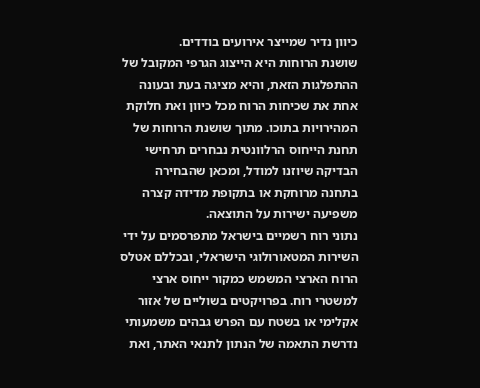כיוון נדיר שמייצר אירועים בודדים.
שושנת הרוחות היא הייצוג הגרפי המקובל של ההתפלגות הזאת, והיא מציגה בעת ובעונה אחת את שכיחות הרוח מכל כיוון ואת חלוקת המהירויות בתוכו. מתוך שושנת הרוחות של תחנת הייחוס הרלוונטית נבחרים תרחישי הבדיקה שיוזנו למודל, ומכאן שהבחירה בתחנה מרוחקת או בתקופת מדידה קצרה משפיעה ישירות על התוצאה.
נתוני רוח רשמיים בישראל מתפרסמים על ידי השירות המטאורולוגי הישראלי, ובכללם אטלס הרוח הארצי המשמש כמקור ייחוס ארצי למשטרי רוח. בפרויקטים בשוליים של אזור אקלימי או בשטח עם הפרש גבהים משמעותי נדרשת התאמה של הנתון לתנאי האתר, ואת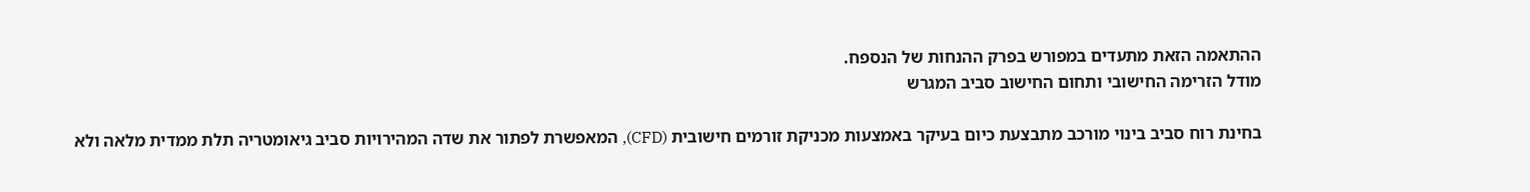ההתאמה הזאת מתעדים במפורש בפרק ההנחות של הנספח.
מודל הזרימה החישובי ותחום החישוב סביב המגרש

בחינת רוח סביב בינוי מורכב מתבצעת כיום בעיקר באמצעות מכניקת זורמים חישובית (CFD), המאפשרת לפתור את שדה המהירויות סביב גיאומטריה תלת ממדית מלאה ולא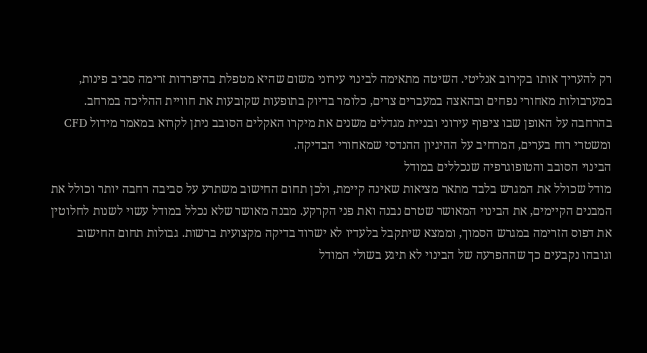רק להעריך אותו בקירוב אנליטי. השיטה מתאימה לבינוי עירוני משום שהיא מטפלת בהיפרדות זרימה סביב פינות, במערבולות מאחורי נפחים ובהאצה במעברים צרים, כלומר בדיוק בתופעות שקובעות את חוויית ההליכה במרחב.
בהרחבה על האופן שבו ציפוף עירוני ובניית מגדלים משנים את מיקרו האקלים הסובב ניתן לקרוא במאמר מידול CFD ומשטרי רוח בערים, המרחיב על ההיגיון ההנדסי שמאחורי הבדיקה.
הבינוי הסובב והטופוגרפיה שנכללים במודל
מודל שכולל את המגרש בלבד מתאר מציאות שאינה קיימת, ולכן תחום החישוב משתרע על סביבה רחבה יותר וכולל את המבנים הקיימים, את הבינוי המאושר שטרם נבנה ואת פני הקרקע. מבנה מאושר שלא נכלל במודל עשוי לשנות לחלוטין את דפוס הזרימה במגרש הסמוך, וממצא שיתקבל בלעדיו לא ישרוד בדיקה מקצועית ברשות. גבולות תחום החישוב וגובהו נקבעים כך שההפרעה של הבינוי לא תיגע בשולי המודל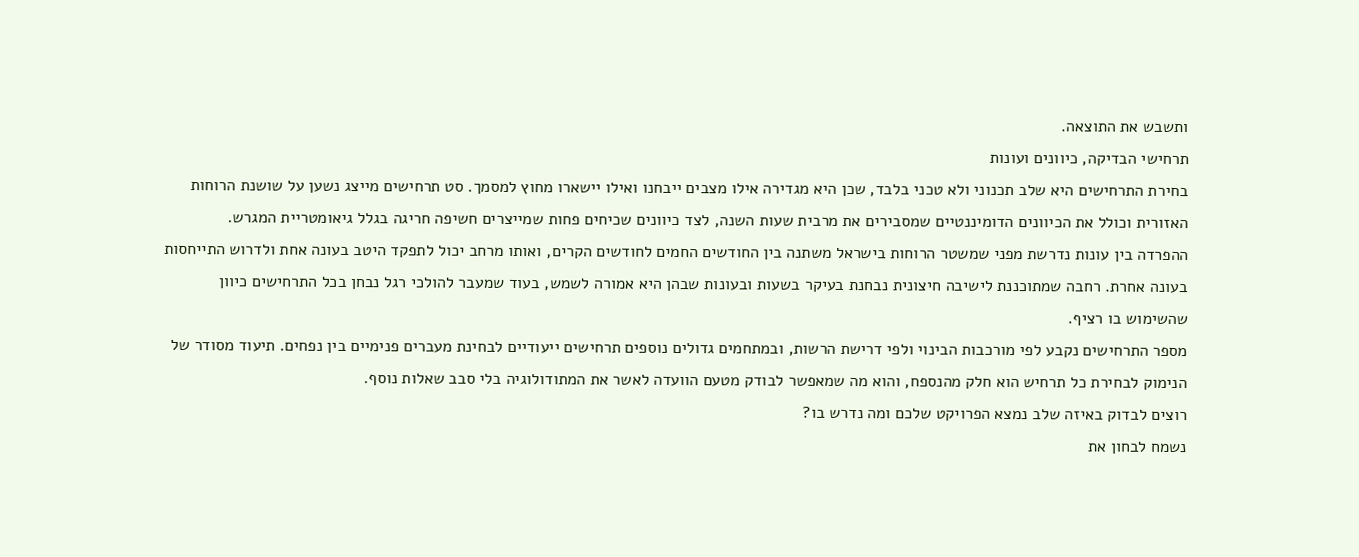ותשבש את התוצאה.
תרחישי הבדיקה, כיוונים ועונות
בחירת התרחישים היא שלב תכנוני ולא טכני בלבד, שכן היא מגדירה אילו מצבים ייבחנו ואילו יישארו מחוץ למסמך. סט תרחישים מייצג נשען על שושנת הרוחות האזורית וכולל את הכיוונים הדומיננטיים שמסבירים את מרבית שעות השנה, לצד כיוונים שכיחים פחות שמייצרים חשיפה חריגה בגלל גיאומטריית המגרש.
ההפרדה בין עונות נדרשת מפני שמשטר הרוחות בישראל משתנה בין החודשים החמים לחודשים הקרים, ואותו מרחב יכול לתפקד היטב בעונה אחת ולדרוש התייחסות בעונה אחרת. רחבה שמתוכננת לישיבה חיצונית נבחנת בעיקר בשעות ובעונות שבהן היא אמורה לשמש, בעוד שמעבר להולכי רגל נבחן בכל התרחישים כיוון שהשימוש בו רציף.
מספר התרחישים נקבע לפי מורכבות הבינוי ולפי דרישת הרשות, ובמתחמים גדולים נוספים תרחישים ייעודיים לבחינת מעברים פנימיים בין נפחים. תיעוד מסודר של הנימוק לבחירת כל תרחיש הוא חלק מהנספח, והוא מה שמאפשר לבודק מטעם הוועדה לאשר את המתודולוגיה בלי סבב שאלות נוסף.
רוצים לבדוק באיזה שלב נמצא הפרויקט שלכם ומה נדרש בו?
נשמח לבחון את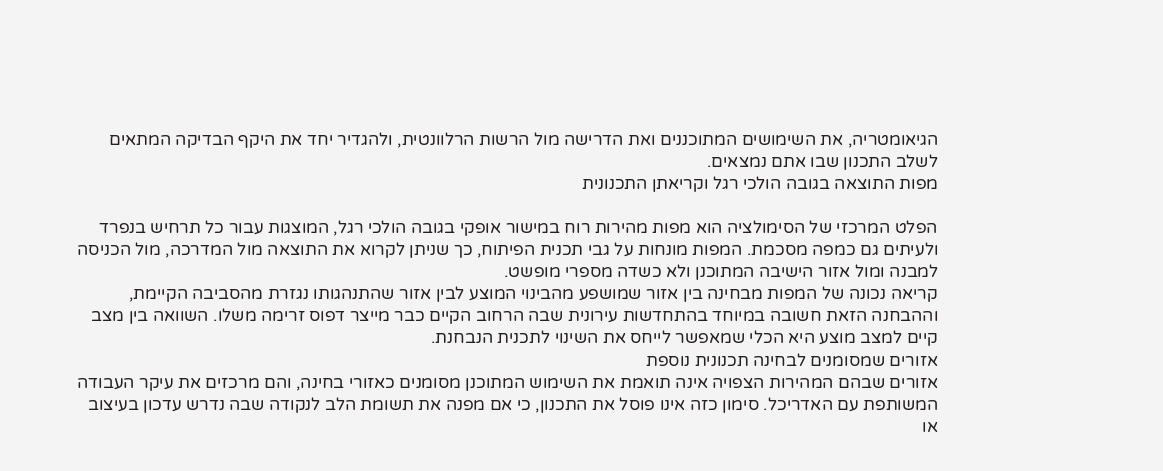הגיאומטריה, את השימושים המתוכננים ואת הדרישה מול הרשות הרלוונטית, ולהגדיר יחד את היקף הבדיקה המתאים לשלב התכנון שבו אתם נמצאים.
מפות התוצאה בגובה הולכי רגל וקריאתן התכנונית

הפלט המרכזי של הסימולציה הוא מפות מהירות רוח במישור אופקי בגובה הולכי רגל, המוצגות עבור כל תרחיש בנפרד ולעיתים גם כמפה מסכמת. המפות מונחות על גבי תכנית הפיתוח, כך שניתן לקרוא את התוצאה מול המדרכה, מול הכניסה למבנה ומול אזור הישיבה המתוכנן ולא כשדה מספרי מופשט.
קריאה נכונה של המפות מבחינה בין אזור שמושפע מהבינוי המוצע לבין אזור שהתנהגותו נגזרת מהסביבה הקיימת, וההבחנה הזאת חשובה במיוחד בהתחדשות עירונית שבה הרחוב הקיים כבר מייצר דפוס זרימה משלו. השוואה בין מצב קיים למצב מוצע היא הכלי שמאפשר לייחס את השינוי לתכנית הנבחנת.
אזורים שמסומנים לבחינה תכנונית נוספת
אזורים שבהם המהירות הצפויה אינה תואמת את השימוש המתוכנן מסומנים כאזורי בחינה, והם מרכזים את עיקר העבודה המשותפת עם האדריכל. סימון כזה אינו פוסל את התכנון, כי אם מפנה את תשומת הלב לנקודה שבה נדרש עדכון בעיצוב או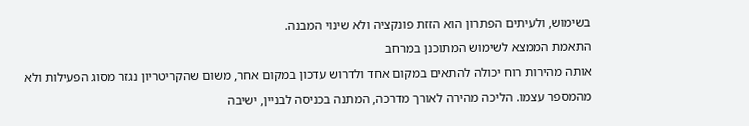בשימוש, ולעיתים הפתרון הוא הזזת פונקציה ולא שינוי המבנה.
התאמת הממצא לשימוש המתוכנן במרחב
אותה מהירות רוח יכולה להתאים במקום אחד ולדרוש עדכון במקום אחר, משום שהקריטריון נגזר מסוג הפעילות ולא מהמספר עצמו. הליכה מהירה לאורך מדרכה, המתנה בכניסה לבניין, ישיבה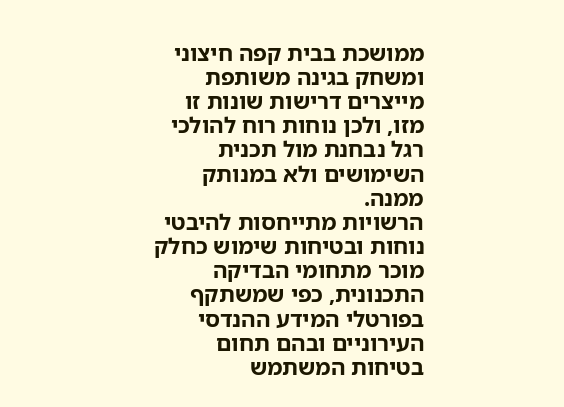ממושכת בבית קפה חיצוני ומשחק בגינה משותפת מייצרים דרישות שונות זו מזו, ולכן נוחות רוח להולכי רגל נבחנת מול תכנית השימושים ולא במנותק ממנה.
הרשויות מתייחסות להיבטי נוחות ובטיחות שימוש כחלק מוכר מתחומי הבדיקה התכנונית, כפי שמשתקף בפורטלי המידע ההנדסי העירוניים ובהם תחום בטיחות המשתמש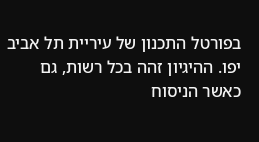בפורטל התכנון של עיריית תל אביב יפו. ההיגיון זהה בכל רשות, גם כאשר הניסוח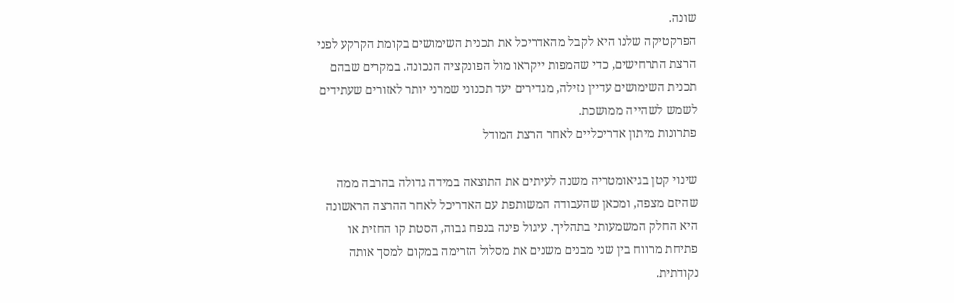שונה.
הפרקטיקה שלנו היא לקבל מהאדריכל את תכנית השימושים בקומת הקרקע לפני הרצת התרחישים, כדי שהמפות ייקראו מול הפונקציה הנכונה. במקרים שבהם תכנית השימושים עדיין נזילה, מגדירים יעד תכנוני שמרני יותר לאזורים שעתידים לשמש לשהייה ממושכת.
פתרונות מיתון אדריכליים לאחר הרצת המודל

שינוי קטן בגיאומטריה משנה לעיתים את התוצאה במידה גדולה בהרבה ממה שהיזם מצפה, ומכאן שהעבודה המשותפת עם האדריכל לאחר ההרצה הראשונה היא החלק המשמעותי בתהליך. עיגול פינה בנפח גבוה, הסטת קו החזית או פתיחת מרווח בין שני מבנים משנים את מסלול הזרימה במקום למסך אותה נקודתית.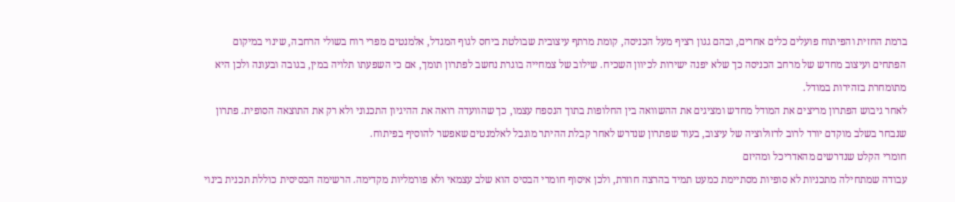ברמת החזית והפיתוח פועלים כלים אחרים, ובהם גגון רציף מעל הכניסה, קומת מרתף עיצובית שבולטת ביחס לגוף המגדל, אלמנטים מפרי רוח בשולי הרחבה, שינוי במיקום הפתחים ועיצוב מחדש של מרחב הכניסה כך שלא יפנה ישירות לכיוון השכיח. שילוב של צמחייה בוגרת נחשב לפתרון תומך, אם כי השפעתו תלויה במין, בגובה ובעונה ולכן היא מתומחרת בזהירות במודל.
לאחר גיבוש הפתרון מריצים את המודל מחדש ומציגים את ההשוואה בין החלופות בתוך הנספח עצמו, כך שהוועדה רואה את ההיגיון התכנוני ולא רק את התוצאה הסופית. פתרון שנבחר בשלב מוקדם יורד לרוב לרזולוציה של עיצוב, בעוד שפתרון שנדרש לאחר קבלת ההיתר מוגבל לאלמנטים שאפשר להוסיף בפיתוח.
חומרי הקלט שנדרשים מהאדריכל ומהיזם
עבודה שמתחילה מתכניות לא סופיות מסתיימת כמעט תמיד בהרצה חוזרת, ולכן איסוף חומרי הבסיס הוא שלב עצמאי ולא פורמליות מקדימה. הרשימה הבסיסית כוללת תכנית בינוי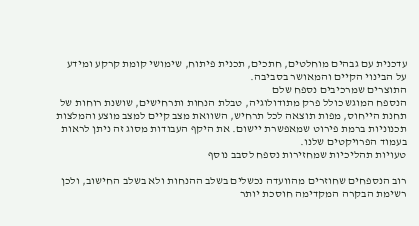עדכנית עם גבהים מוחלטים, חתכים, תכנית פיתוח, שימושי קומת קרקע ומידע על הבינוי הקיים והמאושר בסביבה.
התוצרים שמרכיבים נספח שלם
הנספח המוגש כולל פרק מתודולוגיה, טבלת הנחות ותרחישים, שושנת רוחות של תחנת הייחוס, מפות תוצאה לכל תרחיש, השוואת מצב קיים למצב מוצע והמלצות תכנוניות ברמת פירוט שמאפשרת יישום. את היקף העבודות מסוג זה ניתן לראות בעמוד הפרויקטים שלנו.
טעויות תהליכיות שמחזירות נספח לסבב נוסף

רוב הנספחים שחוזרים מהוועדה נכשלים בשלב ההנחות ולא בשלב החישוב, ולכן רשימת הבקרה המקדימה חוסכת יותר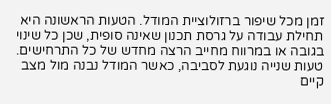זמן מכל שיפור ברזולוציית המודל. הטעות הראשונה היא תחילת עבודה על גרסת תכנון שאינה סופית, שכן כל שינוי בגובה או במרווח מחייב הרצה מחדש של כל התרחישים.
טעות שנייה נוגעת לסביבה, כאשר המודל נבנה מול מצב קיים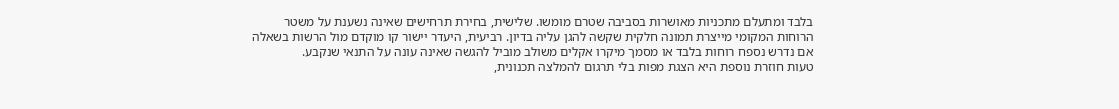בלבד ומתעלם מתכניות מאושרות בסביבה שטרם מומשו. שלישית, בחירת תרחישים שאינה נשענת על משטר הרוחות המקומי מייצרת תמונה חלקית שקשה להגן עליה בדיון. רביעית, היעדר יישור קו מוקדם מול הרשות בשאלה אם נדרש נספח רוחות בלבד או מסמך מיקרו אקלים משולב מוביל להגשה שאינה עונה על התנאי שנקבע.
טעות חוזרת נוספת היא הצגת מפות בלי תרגום להמלצה תכנונית,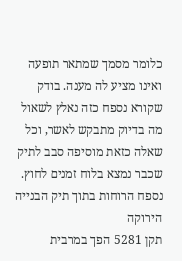כלומר מסמך שמתאר תופעה ואינו מציע לה מענה. בודק שקורא נספח כזה נאלץ לשאול מה בדיוק מתבקש לאשר, וכל שאלה כזאת מוסיפה סבב לתיק שכבר נמצא בלוח זמנים לחוץ.
נספח הרוחות בתוך תיק הבנייה הירוקה
תקן 5281 הפך במרבית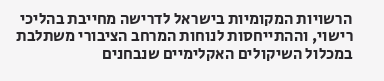הרשויות המקומיות בישראל לדרישה מחייבת בהליכי רישוי, וההתייחסות לנוחות המרחב הציבורי משתלבת במכלול השיקולים האקלימיים שנבחנים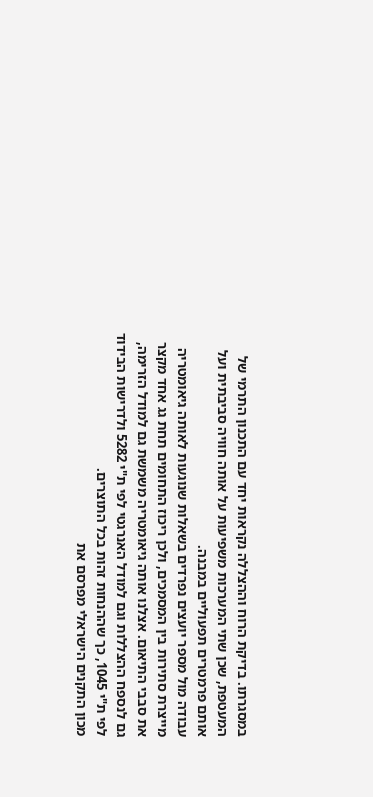במסגרתו. בדיקת הרוח וההצללה נקראות יחד עם התכנון התרמי של המעטפת, שכן שתי המערכות משפיעות על אותה חוויה סביבתית ועל אותם פרמטרים תפעוליים במבנה.
עבודה מול מספר יועצים נפרדים בשאלות שנוגעות לאותה גיאומטריה מייצרת סתירות בין המסמכים, ולכן ריכוז התחומים תחת גג אחד מקצר את סבבי התיאום. אצלנו אותה גיאומטריה משמשת גם למודל הזרימה, גם לנספח ההצללות וגם למודל האנרגטי לפי ת"י 5282 ולדרישות הבידוד לפי ת"י 1045, כך שההנחות זהות בכל התוצרים.
מכון התקנים הישראלי מפרסם את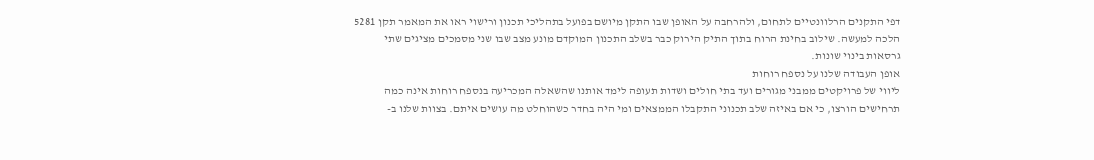דפי התקנים הרלוונטיים לתחום, ולהרחבה על האופן שבו התקן מיושם בפועל בתהליכי תכנון ורישוי ראו את המאמר תקן 5281 הלכה למעשה. שילוב בחינת הרוח בתוך התיק הירוק כבר בשלב התכנון המוקדם מונע מצב שבו שני מסמכים מציגים שתי גרסאות בינוי שונות.
אופן העבודה שלנו על נספח רוחות
ליווי של פרויקטים ממבני מגורים ועד בתי חולים ושדות תעופה לימד אותנו שהשאלה המכריעה בנספח רוחות אינה כמה תרחישים הורצו, כי אם באיזה שלב תכנוני התקבלו הממצאים ומי היה בחדר כשהוחלט מה עושים איתם. בצוות שלנו ב-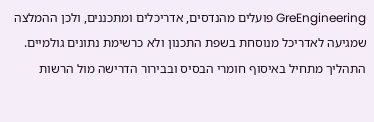GreEngineering פועלים מהנדסים, אדריכלים ומתכננים, ולכן ההמלצה שמגיעה לאדריכל מנוסחת בשפת התכנון ולא כרשימת נתונים גולמיים.
התהליך מתחיל באיסוף חומרי הבסיס ובבירור הדרישה מול הרשות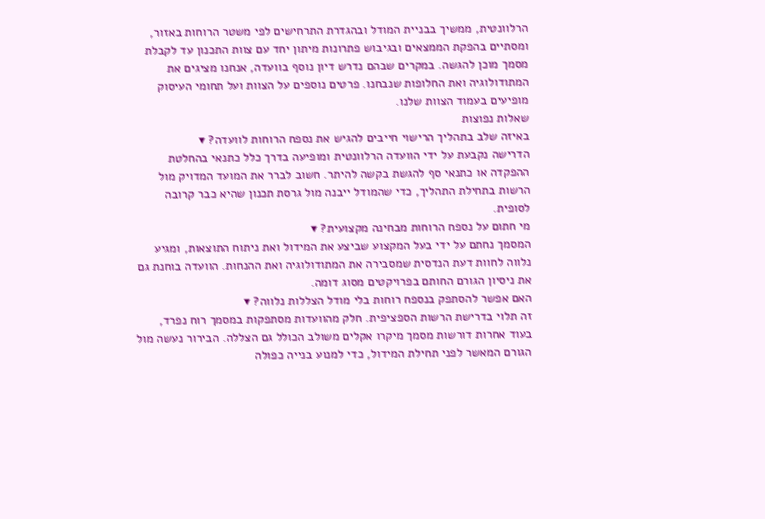הרלוונטית, ממשיך בבניית המודל ובהגדרת התרחישים לפי משטר הרוחות באזור, ומסתיים בהפקת הממצאים ובגיבוש פתרונות מיתון יחד עם צוות התכנון עד לקבלת מסמך מוכן להגשה. במקרים שבהם נדרש דיון נוסף בוועדה, אנחנו מציגים את המתודולוגיה ואת החלופות שנבחנו. פרטים נוספים על הצוות ועל תחומי העיסוק מופיעים בעמוד הצוות שלנו.
שאלות נפוצות
באיזה שלב בתהליך הרישוי חייבים להגיש את נספח הרוחות לוועדה? ▾
הדרישה נקבעת על ידי הוועדה הרלוונטית ומופיעה בדרך כלל כתנאי בהחלטת ההפקדה או כתנאי סף להגשת בקשה להיתר. חשוב לברר את המועד המדויק מול הרשות בתחילת התהליך, כדי שהמודל ייבנה מול גרסת תכנון שהיא כבר קרובה לסופית.
מי חתום על נספח הרוחות מבחינה מקצועית? ▾
המסמך נחתם על ידי בעל המקצוע שביצע את המידול ואת ניתוח התוצאות, ומגיע נלווה לחוות דעת הנדסית שמסבירה את המתודולוגיה ואת ההנחות. הוועדה בוחנת גם את ניסיון הגורם החותם בפרויקטים מסוג דומה.
האם אפשר להסתפק בנספח רוחות בלי מודל הצללות נלווה? ▾
זה תלוי בדרישת הרשות הספציפית. חלק מהוועדות מסתפקות במסמך רוח נפרד, בעוד אחרות דורשות מסמך מיקרו אקלים משולב הכולל גם הצללה. הבירור נעשה מול הגורם המאשר לפני תחילת המידול, כדי למנוע בנייה כפולה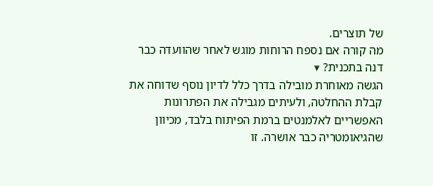של תוצרים.
מה קורה אם נספח הרוחות מוגש לאחר שהוועדה כבר דנה בתכנית? ▾
הגשה מאוחרת מובילה בדרך כלל לדיון נוסף שדוחה את קבלת ההחלטה, ולעיתים מגבילה את הפתרונות האפשריים לאלמנטים ברמת הפיתוח בלבד, מכיוון שהגיאומטריה כבר אושרה. זו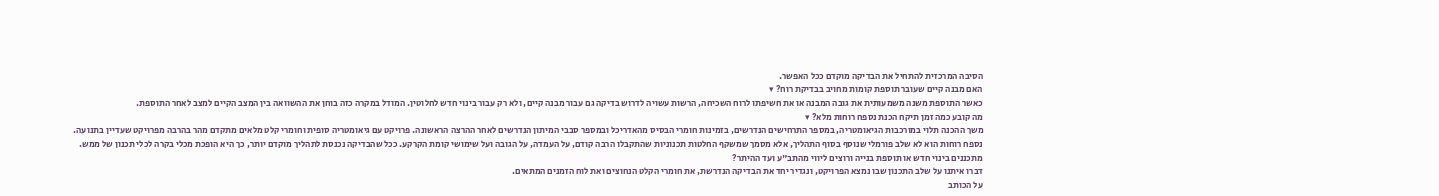הסיבה המרכזית להתחיל את הבדיקה מוקדם ככל האפשר.
האם מבנה קיים שעובר תוספת קומות מחויב בבדיקת רוח? ▾
כאשר התוספת משנה משמעותית את גובה המבנה או את חשיפתו לרוח השכיחה, הרשות עשויה לדרוש בדיקה גם עבור מבנה קיים, ולא רק עבור בינוי חדש לחלוטין. המודל במקרה כזה בוחן את ההשוואה בין המצב הקיים למצב לאחר התוספת.
מה קובע כמה זמן תיקח הכנת נספח רוחות מלא? ▾
משך ההכנה תלוי במורכבות הגיאומטריה, במספר התרחישים הנדרשים, בזמינות חומרי הבסיס מהאדריכל ובמספר סבבי המיתון הנדרשים לאחר ההרצה הראשונה. פרויקט עם גיאומטריה סופית וחומרי קלט מלאים מתקדם מהר בהרבה מפרויקט שעדיין בתנועה.
נספח רוחות הוא לא שלב פורמלי שנוסף בסוף התהליך, אלא מסמך שמשקף החלטות תכנוניות שהתקבלו הרבה קודם, על העמדה, על הגובה ועל שימושי קומת הקרקע. ככל שהבדיקה נכנסת לתהליך מוקדם יותר, כך היא הופכת מכלי בקרה לכלי תכנון של ממש.
מתכננים בינוי חדש או תוספת בנייה ורוצים ליווי מהתב"ע ועד ההיתר?
דברו איתנו על שלב התכנון שבו נמצא הפרויקט, ונגדיר יחד את הבדיקה הנדרשת, את חומרי הקלט הנחוצים ואת לוח הזמנים המתאים.
על הכותב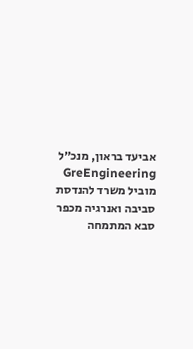אביעד בראון, מנכ״ל GreEngineering
מוביל משרד להנדסת סביבה ואנרגיה מכפר סבא המתמחה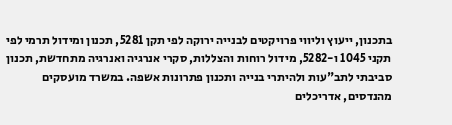בתכנון, ייעוץ וליווי פרויקטים לבנייה ירוקה לפי תקן 5281, תכנון ומידול תרמי לפי תקני 1045 ו-5282, מידול רוחות והצללות, סקרי אנרגיה ואנרגיה מתחדשת, תכנון סביבתי לתב"עות ולהיתרי בנייה ותכנון פתרונות אשפה. במשרד מועסקים מהנדסים, אדריכלים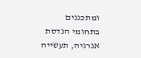ומתכננים בתחומי הנדסת אנרגיה, תעשייה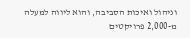וניהול ואיכות הסביבה, והוא ליווה למעלה מ-2,000 פרויקטים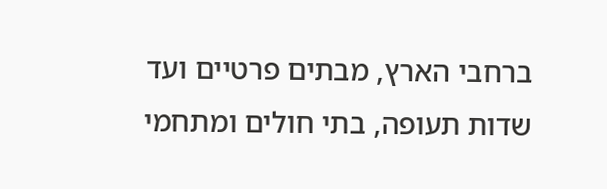ברחבי הארץ, מבתים פרטיים ועד שדות תעופה, בתי חולים ומתחמי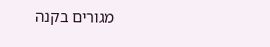מגורים בקנה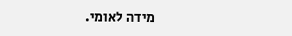מידה לאומי.